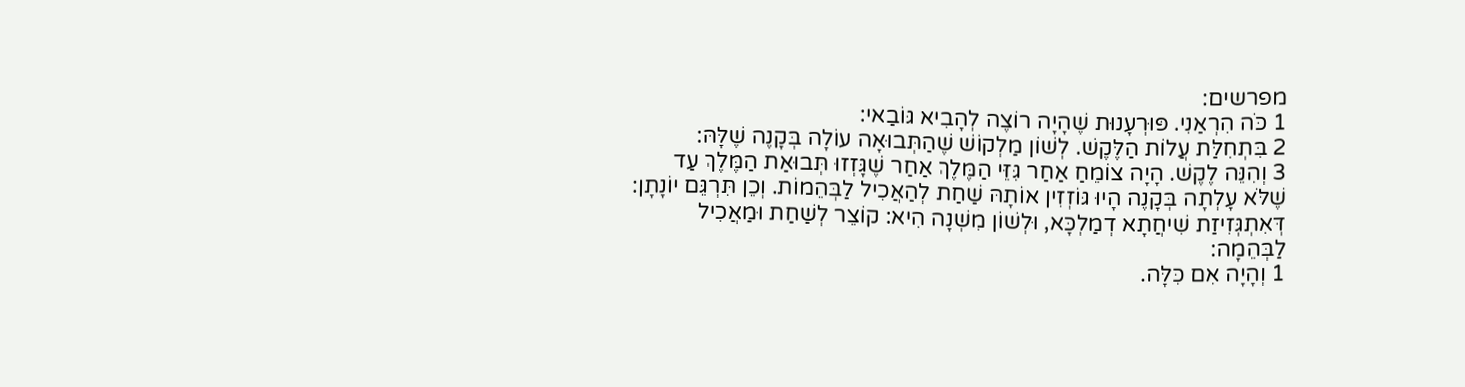מפרשים:
1 כֹּה הִרְאַנִי. פּוּרְעָנוּת שֶׁהָיָה רוֹצֶה לְהָבִיא גּוֹבַאי:
2 בִּתְחִלַּת עֲלוֹת הַלֶּקֶשׁ. לְשׁוֹן מַלְקוֹשׁ שֶׁהַתְּבוּאָה עוֹלָה בְּקָנֶה שֶׁלָּהּ:
3 וְהִנֵּה לֶקֶשׁ. הָיָה צוֹמֵחַ אַחַר גִּזֵּי הַמֶּלֶךְ אַחַר שֶׁגָּזְזוּ תְּבוּאַת הַמֶּלֶךְ עַד שֶׁלֹּא עָלְתָה בְּקָנֶה הָיוּ גּוֹזְזִין אוֹתָהּ שַׁחַת לְהַאֲכִיל לַבְּהֵמוֹת. וְכֵן תִּרְגֵּם יוֹנָתָן: דְּאִתְגְּזִיזַת שִׁיחֲתָא דְמַלְכָּא, וּלְשׁוֹן מִשְׁנָה הִיא: קוֹצֵר לְשַׁחַת וּמַאֲכִיל לַבְּהֵמָה:
1 וְהָיָה אִם כִּלָּה.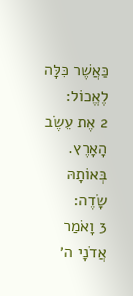כַּאֲשֶׁר כִּלָּה לֶאֱכוֹל:
2 אֶת עֵשֶׂב הָאָרֶץ. בְּאוֹתָהּ שָׂדֶה:
3 וָאֹמַר אֲדֹנָי ה׳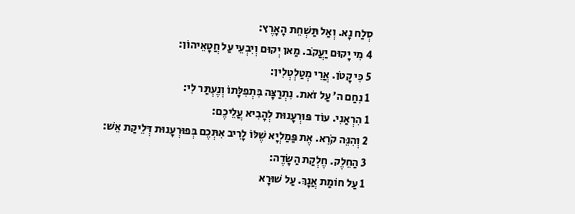סְלַח נָא. וְאַל תַּשְׁחֵת הָאָרֶץ:
4 מִי יָקוּם יַעֲקֹב. מַאן יְקוּם וְיִבְעֵי עַל חֲטָאֵיהוֹן:
5 כִּי קָטֹן. אֲרֵי מְטַלְטְלִין:
1 נִחַם ה׳ עַל זֹאת. נִתְרַצָּה בִּתְפִלָּתוֹ וְנֶעְתַּר לִי:
1 הִרְאַנִי. עוֹד פּוּרְעָנוּת לְהָבִיא עֲלֵיכֶם:
2 וְהִנֵּה קֹרֵא. אֶת פַּמַלְיָא שֶׁלּוֹ לָרִיב אִתְּכֶם בְּפוּרְעָנוּת דְּלֵיקַת אֵשׁ:
3 הַחֵלֶק. חֶלְקַת הַשָּׂדֶה:
1 עַל חוֹמַת אֲנָךְ. עַל שׁוּרָא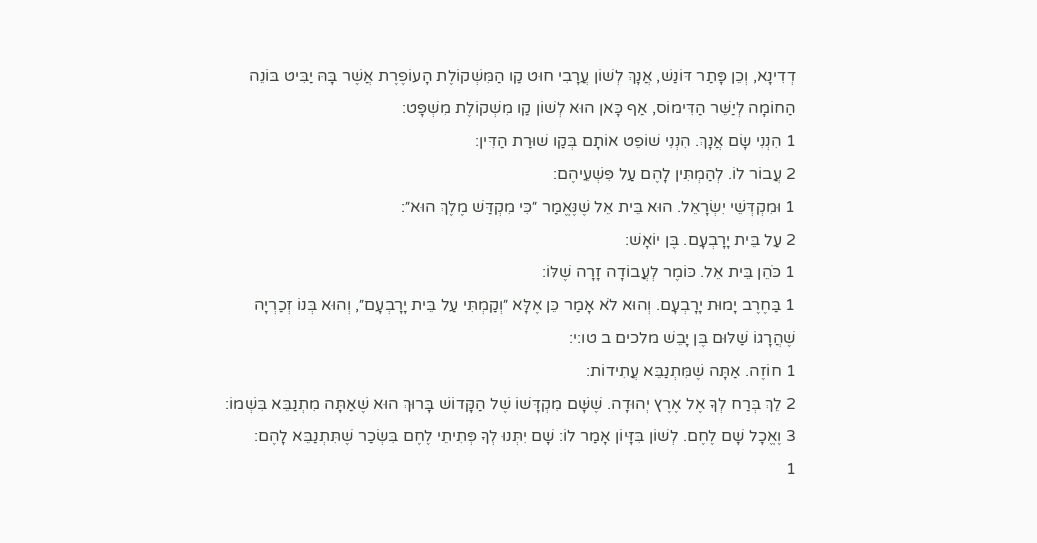דְדִינָא, וְכֵן פָּתַר דּוֹנַשׁ, אֲנָךְ לְשׁוֹן עֲרָבִי חוּט קַו הַמִּשְׁקוֹלֶת הָעוֹפֶרֶת אֲשֶׁר בָּהּ יַבִּיט בּוֹנֵה הַחוֹמָה לְיַשֵּׁר הַדִּימוֹס, אַף כָּאן הוּא לְשׁוֹן קַו מִשְׁקוֹלֶת מִשְׁפָּט:
1 הִנְנִי שָׂם אֲנָךְ. הִנְנִי שׁוֹפֵט אוֹתָם בְּקַו שׁוּרַת הַדִּין:
2 עֲבוֹר לוֹ. לְהַמְתִּין לָהֶם עַל פִּשְׁעֵיהֶם:
1 וּמִקְדְּשֵׁי יִשְׂרָאֵל. הוּא בֵּית אֵל שֶׁנֶּאֱמַר ״כִּי מִקְדַּשׁ מֶלֶךְ הוּא״:
2 עַל בֵּית יָרָבְעָם. בֶּן יוֹאָשׁ:
1 כֹּהֵן בֵּית אֵל. כּוֹמֶר לְעֲבוֹדָה זָרָה שֶׁלּוֹ:
1 בַּחֶרֶב יָמוּת יָרָבְעָם. וְהוּא לֹא אָמַר כֵּן אֶלָּא ״וְקַמְתִּי עַל בֵּית יָרָבְעָם״, וְהוּא בְּנוֹ זְכַרְיָה שֶׁהֲרָגוֹ שַׁלּוּם בֶּן יָבֵשׁ מלכים ב טו:י:
1 חוֹזֶה. אַתָּה שֶׁמִּתְנַבֵּא עֲתִידוֹת:
2 לֵךְ בְּרַח לְךָ אֶל אֶרֶץ יְהוּדָה. שֶׁשָּׁם מִקְדָּשׁוֹ שֶׁל הַקָּדוֹשׁ בָּרוּךְ הוּא שֶׁאַתָּה מִתְנַבֵּא בִּשְׁמוֹ:
3 וֶאֱכָל שָׁם לֶחֶם. לְשׁוֹן בִּזָּיוֹן אָמַר לוֹ: שָׁם יִתְּנוּ לְךָ פְּתִיתֵי לֶחֶם בִּשְׂכַר שֶׁתִּתְנַבֵּא לָהֶם:
1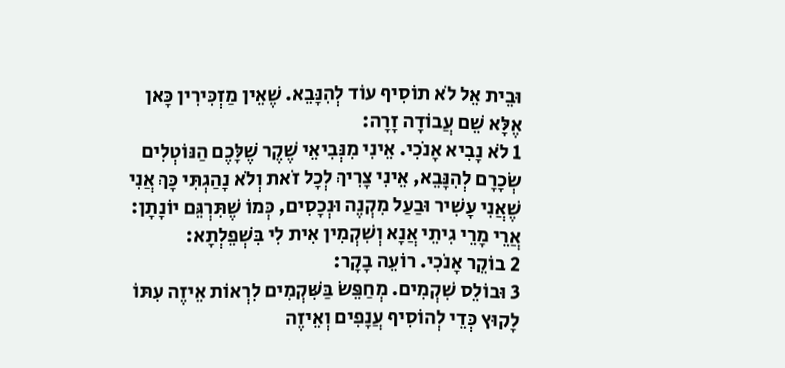וּבֵית אֵל לֹא תוֹסִיף עוֹד לְהִנָּבֵא. שֶׁאֵין מַזְכִּירִין כָּאן אֶלָּא שֵׁם עֲבוֹדָה זָרָה:
1 לֹא נָבִיא אָנֹכִי. אֵינִי מִנְּבִיאֵי שֶׁקֶר שֶׁלָּכֶם הַנּוֹטְלִים שְׂכָרָם לְהִנָּבֵא, אֵינִי צָרִיךְ לְכָל זֹאת וְלֹא נָהַגְתִּי כָּךְ אֲנִי שֶׁאֲנִי עָשִׁיר וּבַעַל מִקְנֶה וּנְכָסִים, כְּמוֹ שֶׁתִּרְגֵּם יוֹנָתָן: אֲרֵי מָרֵי גִיתֵי אֲנָא וְשִׁקְמִין אִית לִי בִּשְׁפֵלְתָא:
2 בוֹקֵר אָנֹכִי. רוֹעֵה בָקָר:
3 וּבוֹלֵס שִׁקְמִים. מְחַפֵּשׂ בַּשִּׁקְמִים לִרְאוֹת אֵיזֶה עִתּוֹ לָקוּץ כְּדֵי לְהוֹסִיף עֲנָפִים וְאֵיזֶה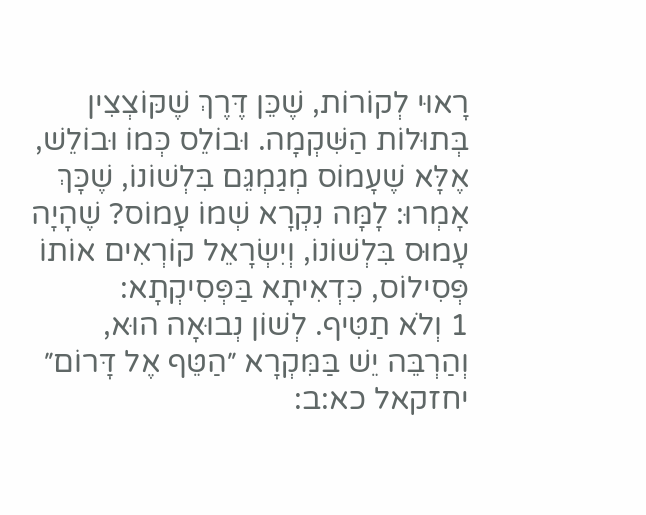רָאוּי לְקוֹרוֹת, שֶׁכֵּן דֶּרֶךְ שֶׁקּוֹצְצִין בְּתוּלוֹת הַשִּׁקְמָה. וּבוֹלֵס כְּמוֹ וּבוֹלֵשׁ, אֶלָּא שֶׁעָמוֹס מְגַמְגֵּם בִּלְשׁוֹנוֹ, שֶׁכָּךְ אָמְרוּ: לָמָּה נִקְרָא שְׁמוֹ עָמוֹס? שֶׁהָיָה עָמוּס בִּלְשׁוֹנוֹ, וְיִשְׂרָאֵל קוֹרְאִים אוֹתוֹ פְּסִילוֹס, כִּדְאִיתָא בַּפְּסִיקְתָא:
1 וְלֹא תַטִּיף. לְשׁוֹן נְבוּאָה הוּא, וְהַרְבֵּה יֵשׁ בַּמִּקְרָא ״הַטֵּף אֶל דָּרוֹם״ יחזקאל כא:ב: